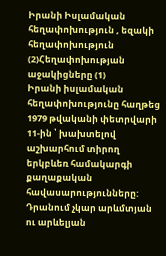Իրանի Իսլամական հեղափոխություն , եզակի հեղափոխություն (2)Հեղափոխության աջակիցները (1)
Իրանի իսլամական հեղափոխությունը հաղթեց 1979 թվականի փետրվարի 11-ին ՝ խախտելով աշխարհում տիրող երկբևեռ համակարգի քաղաքական հավասարությունները: Դրանում չկար արևմտյան ու արևելյան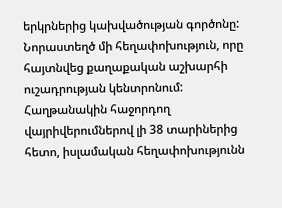երկրներից կախվածության գործոնը: Նորաստեղծ մի հեղափոխություն, որը հայտնվեց քաղաքական աշխարհի ուշադրության կենտրոնում: Հաղթանակին հաջորդող վայրիվերումներով լի 38 տարիներից հետո, իսլամական հեղափոխությունն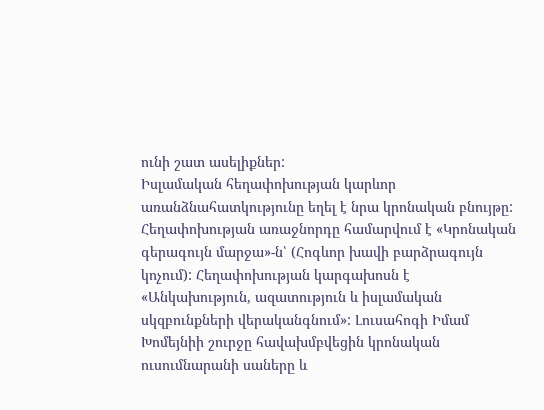ունի շատ ասելիքներ:
Իսլամական հեղափոխության կարևոր առանձնահատկությունը եղել է նրա կրոնական բնույթը: Հեղափոխության առաջնորդը համարվում է «Կրոնական գերագույն մարջա»-ն՝ (Հոգևոր խավի բարձրագույն կոչում): Հեղափոխության կարգախոսն է «Անկախություն, ազատություն և իսլամական սկզբունքների վերականգնում»: Լուսահոգի Իմամ Խոմեյնիի շուրջը հավախմբվեցին կրոնական ուսումնարանի սաները և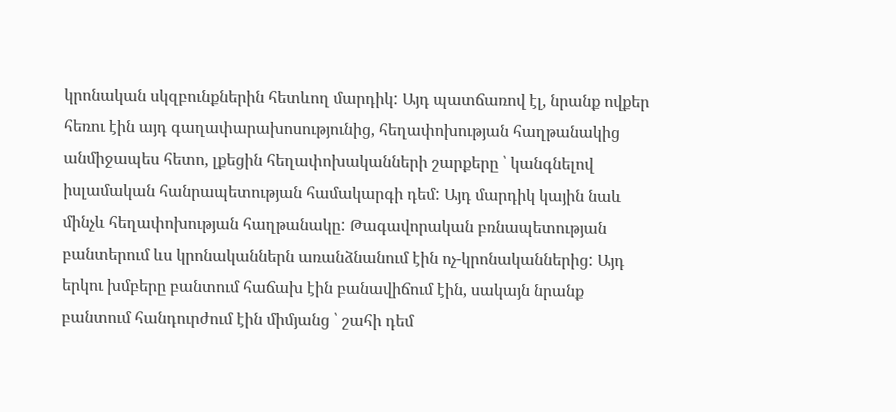կրոնական սկզբունքներին հետևող մարդիկ: Այդ պատճառով էլ, նրանք ովքեր հեռու էին այդ գաղափարախոսությունից, հեղափոխության հաղթանակից անմիջապես հետո, լքեցին հեղափոխականների շարքերը ՝ կանգնելով իսլամական հանրապետության համակարգի դեմ: Այդ մարդիկ կային նաև մինչև հեղափոխության հաղթանակը: Թագավորական բռնապետության բանտերում ևս կրոնականներն առանձնանում էին ոչ-կրոնականներից: Այդ երկու խմբերը բանտում հաճախ էին բանավիճում էին, սակայն նրանք բանտում հանդուրժում էին միմյանց ՝ շահի դեմ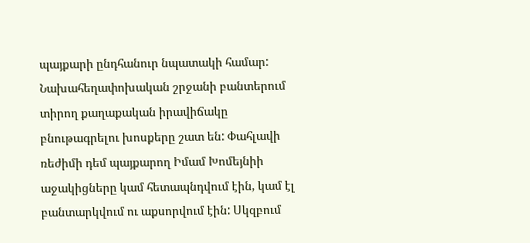պայքարի ընդհանուր նպատակի համար: Նախահեղափոխական շրջանի բանտերում տիրող քաղաքական իրավիճակը բնութագրելու խոսքերը շատ են: Փահլավի ռեժիմի դեմ պայքարող Իմամ Խոմեյնիի աջակիցները կամ հետապնդվում էին, կամ էլ բանտարկվում ու աքսորվում էին: Սկզբում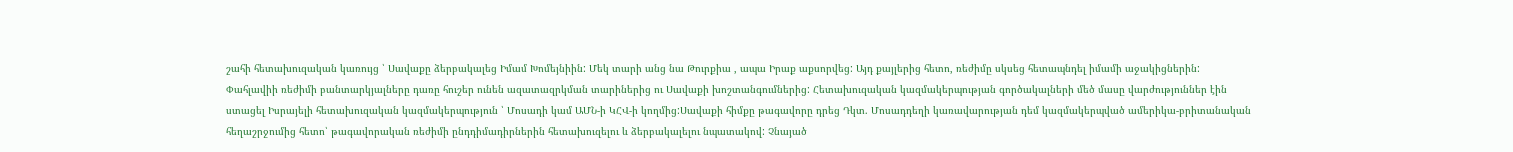շահի հետախուզական կառույց ՝ Սավաքը ձերբակալեց Իմամ Խոմեյնիին: Մեկ տարի անց նա Թուրքիա , ապա Իրաք աքսորվեց: Այդ քայլերից հետո, ռեժիմը սկսեց հետապնդել իմամի աջակիցներին:
Փահլավիի ռեժիմի բանտարկյալները դառը հուշեր ունեն ազատազրկման տարիներից ու Սավաքի խոշտանգումներից: Հետախուզական կազմակերպության գործակալների մեծ մասը վարժություններ էին ստացել Իսրայելի հետախուզական կազմակերպություն ՝ Մոսադի կամ ԱՄՆ-ի ԿՀՎ-ի կողմից:Սավաքի հիմքը թագավորը դրեց Դկտ. Մոսադդեղի կառավարության դեմ կազմակերպված ամերիկա-բրիտանական հեղաշրջումից հետո՝ թագավորական ռեժիմի ընդդիմադիրներին հետախուզելու և ձերբակալելու նպատակով: Չնայած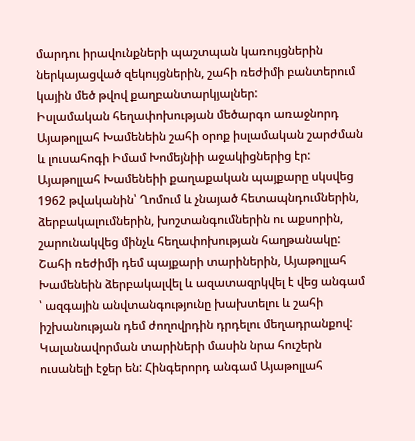մարդու իրավունքների պաշտպան կառույցներին ներկայացված զեկույցներին, շահի ռեժիմի բանտերում կային մեծ թվով քաղբանտարկյալներ:
Իսլամական հեղափոխության մեծարգո առաջնորդ Այաթոլլահ Խամենեին շահի օրոք իսլամական շարժման և լուսահոգի Իմամ Խոմեյնիի աջակիցներից էր: Այաթոլլահ Խամենեիի քաղաքական պայքարը սկսվեց 1962 թվականին՝ Ղոմում և չնայած հետապնդումներին, ձերբակալումներին, խոշտանգումներին ու աքսորին, շարունակվեց մինչև հեղափոխության հաղթանակը: Շահի ռեժիմի դեմ պայքարի տարիներին, Այաթոլլահ Խամենեին ձերբակալվել և ազատազրկվել է վեց անգամ ՝ ազգային անվտանգությունը խախտելու և շահի իշխանության դեմ ժողովրդին դրդելու մեղադրանքով: Կալանավորման տարիների մասին նրա հուշերն ուսանելի էջեր են: Հինգերորդ անգամ Այաթոլլահ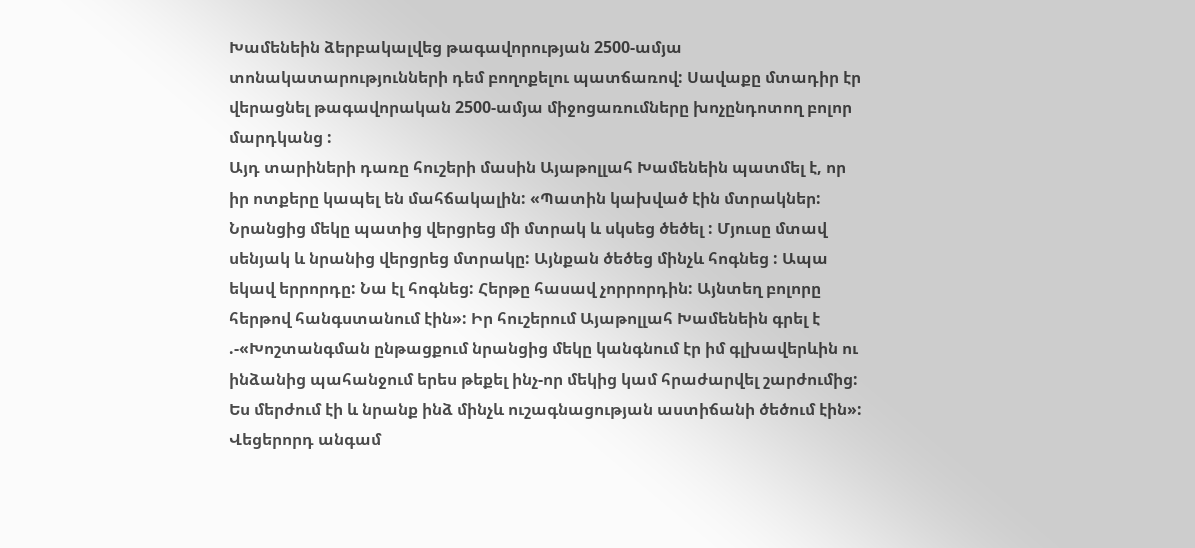Խամենեին ձերբակալվեց թագավորության 2500-ամյա տոնակատարությունների դեմ բողոքելու պատճառով: Սավաքը մտադիր էր վերացնել թագավորական 2500-ամյա միջոցառումները խոչընդոտող բոլոր մարդկանց :
Այդ տարիների դառը հուշերի մասին Այաթոլլահ Խամենեին պատմել է, որ իր ոտքերը կապել են մահճակալին: «Պատին կախված էին մտրակներ: Նրանցից մեկը պատից վերցրեց մի մտրակ և սկսեց ծեծել : Մյուսը մտավ սենյակ և նրանից վերցրեց մտրակը: Այնքան ծեծեց մինչև հոգնեց : Ապա եկավ երրորդը: Նա էլ հոգնեց: Հերթը հասավ չորրորդին: Այնտեղ բոլորը հերթով հանգստանում էին»: Իր հուշերում Այաթոլլահ Խամենեին գրել է .-«Խոշտանգման ընթացքում նրանցից մեկը կանգնում էր իմ գլխավերևին ու ինձանից պահանջում երես թեքել ինչ-որ մեկից կամ հրաժարվել շարժումից: Ես մերժում էի և նրանք ինձ մինչև ուշագնացության աստիճանի ծեծում էին»: Վեցերորդ անգամ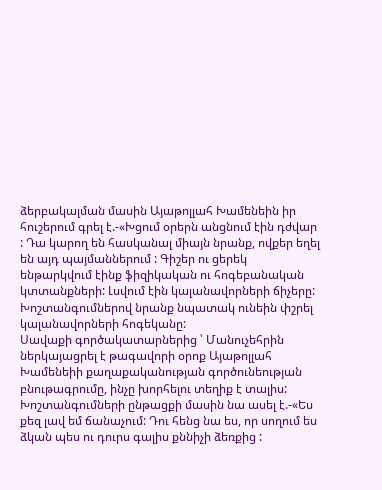ձերբակալման մասին Այաթոլլահ Խամենեին իր հուշերում գրել է.-«Խցում օրերն անցնում էին դժվար : Դա կարող են հասկանալ միայն նրանք, ովքեր եղել են այդ պայմաններում : Գիշեր ու ցերեկ ենթարկվում էինք ֆիզիկական ու հոգեբանական կտտանքների: Լսվում էին կալանավորների ճիչերը: Խոշտանգումներով նրանք նպատակ ունեին փշրել կալանավորների հոգեկանը:
Սավաքի գործակատարներից ՝ Մանուչեհրին ներկայացրել է թագավորի օրոք Այաթոլլահ Խամենեիի քաղաքականության գործունեության բնութագրումը, ինչը խորհելու տեղիք է տալիս: Խոշտանգումների ընթացքի մասին նա ասել է.-«Ես քեզ լավ եմ ճանաչում: Դու հենց նա ես, որ սողում ես ձկան պես ու դուրս գալիս քննիչի ձեռքից :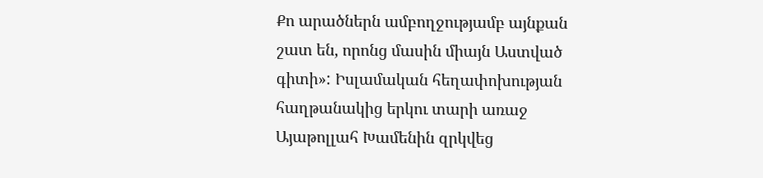Քո արածներն ամբողջությամբ այնքան շատ են, որոնց մասին միայն Աստված գիտի»: Իսլամական հեղափոխության հաղթանակից երկու տարի առաջ Այաթոլլահ Խամենին զրկվեց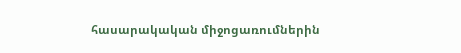հասարակական միջոցառումներին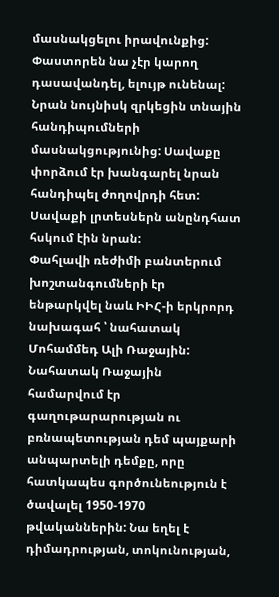մասնակցելու իրավունքից: Փաստորեն նա չէր կարող դասավանդել, ելույթ ունենալ: Նրան նույնիսկ զրկեցին տնային հանդիպումների մասնակցությունից: Սավաքը փորձում էր խանգարել նրան հանդիպել ժողովրդի հետ: Սավաքի լրտեսներն անընդհատ հսկում էին նրան:
Փահլավի ռեժիմի բանտերում խոշտանգումների էր ենթարկվել նաև ԻԻՀ-ի երկրորդ նախագահ ՝ նահատակ Մոհամմեդ Ալի Ռաջային: Նահատակ Ռաջային համարվում էր գաղութարարության ու բռնապետության դեմ պայքարի անպարտելի դեմքը, որը հատկապես գործունեություն է ծավալել 1950-1970 թվականներին: Նա եղել է դիմադրության, տոկունության,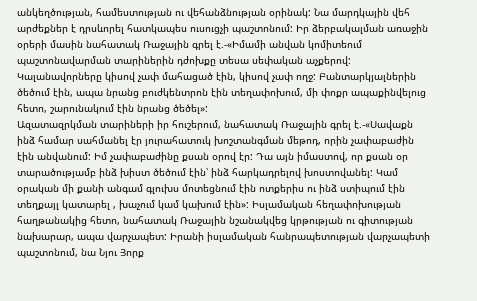անկեղծության, համեստության ու վեհանձնության օրինակ: Նա մարդկային վեհ արժեքներ է դրսևորել հատկապես ուսուցչի պաշտոնում: Իր ձերբակալման առաջին օրերի մասին նահատակ Ռաջային գրել է.-«Իմամի անվան կոմիտեում պաշտոնավարման տարիներին դժոխքը տեսա սեփական աչքերով: Կալանավորները կիսով չափ մահացած էին, կիսով չափ ողջ: Բանտարկյալներին ծեծում էին, ապա նրանց բուժկենտրոն էին տեղափոխում, մի փոքր ապաքինվելուց հետո, շարունակում էին նրանց ծեծել»:
Ազատազրկման տարիների իր հուշերում, նահատակ Ռաջային գրել է.-«Սավաքն ինձ համար սահմանել էր յուրահատուկ խոշտանգման մեթոդ, որին չափաբաժին էին անվանում: Իմ չափաբաժինը քսան օրով էր: Դա այն իմաստով, որ քսան օր տարածությամբ ինձ խիստ ծեծում էին՝ ինձ հարկադրելով խոստովանել: Կամ օրական մի քանի անգամ գլուխս մոտեցնում էին ոտքերիս ու ինձ ստիպում էին տեղքայլ կատարել , խաչում կամ կախում էին»: Իսլամական հեղափոխության հաղթանակից հետո, նահատակ Ռաջային նշանակվեց կրթության ու գիտության նախարար, ապա վարչապետ: Իրանի իսլամական հանրապետության վարչապետի պաշտոնում, նա Նյու Յորք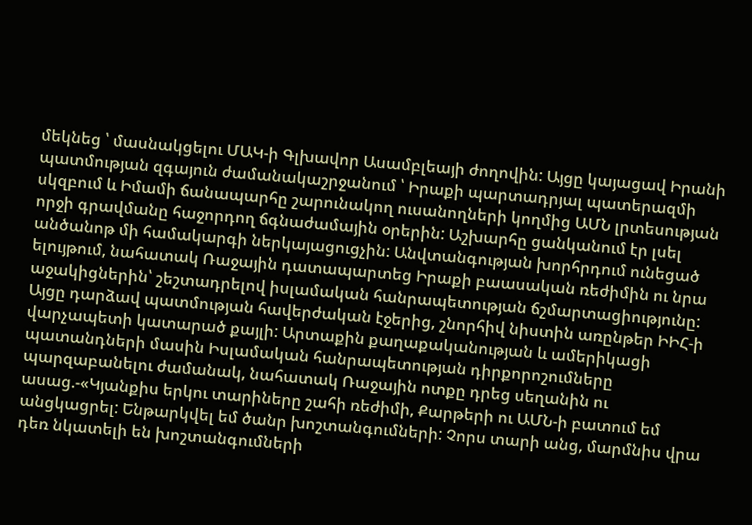մեկնեց ՝ մասնակցելու ՄԱԿ-ի Գլխավոր Ասամբլեայի ժողովին: Այցը կայացավ Իրանի պատմության զգայուն ժամանակաշրջանում ՝ Իրաքի պարտադրյալ պատերազմի սկզբում և Իմամի ճանապարհը շարունակող ուսանողների կողմից ԱՄՆ լրտեսության որջի գրավմանը հաջորդող ճգնաժամային օրերին: Աշխարհը ցանկանում էր լսել անծանոթ մի համակարգի ներկայացուցչին: Անվտանգության խորհրդում ունեցած ելույթում, նահատակ Ռաջային դատապարտեց Իրաքի բաասական ռեժիմին ու նրա աջակիցներին՝ շեշտադրելով իսլամական հանրապետության ճշմարտացիությունը: Այցը դարձավ պատմության հավերժական էջերից, շնորհիվ նիստին առընթեր ԻԻՀ-ի վարչապետի կատարած քայլի: Արտաքին քաղաքականության և ամերիկացի պատանդների մասին Իսլամական հանրապետության դիրքորոշումները պարզաբանելու ժամանակ, նահատակ Ռաջային ոտքը դրեց սեղանին ու ասաց.-«Կյանքիս երկու տարիները շահի ռեժիմի, Քարթերի ու ԱՄՆ-ի բատում եմ անցկացրել: Ենթարկվել եմ ծանր խոշտանգումների: Չորս տարի անց, մարմնիս վրա դեռ նկատելի են խոշտանգումների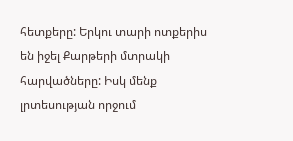հետքերը: Երկու տարի ոտքերիս են իջել Քարթերի մտրակի հարվածները: Իսկ մենք լրտեսության որջում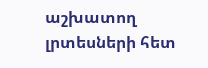աշխատող լրտեսների հետ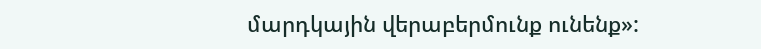մարդկային վերաբերմունք ունենք»: